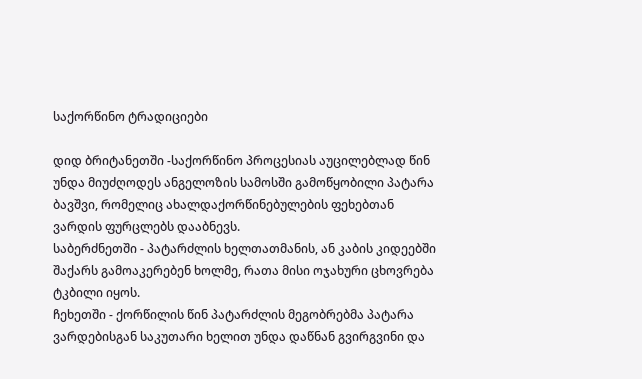საქორწინო ტრადიციები

დიდ ბრიტანეთში -საქორწინო პროცესიას აუცილებლად წინ უნდა მიუძღოდეს ანგელოზის სამოსში გამოწყობილი პატარა ბავშვი, რომელიც ახალდაქორწინებულების ფეხებთან ვარდის ფურცლებს დააბნევს.
საბერძნეთში - პატარძლის ხელთათმანის, ან კაბის კიდეებში შაქარს გამოაკერებენ ხოლმე, რათა მისი ოჯახური ცხოვრება ტკბილი იყოს.
ჩეხეთში - ქორწილის წინ პატარძლის მეგობრებმა პატარა ვარდებისგან საკუთარი ხელით უნდა დაწნან გვირგვინი და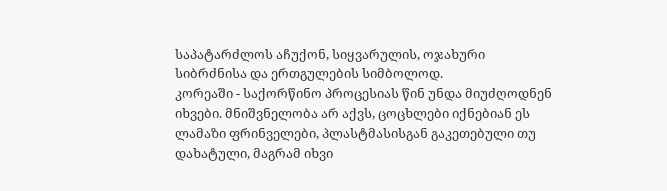საპატარძლოს აჩუქონ, სიყვარულის, ოჯახური სიბრძნისა და ერთგულების სიმბოლოდ.
კორეაში - საქორწინო პროცესიას წინ უნდა მიუძღოდნენ იხვები. მნიშვნელობა არ აქვს, ცოცხლები იქნებიან ეს ლამაზი ფრინველები, პლასტმასისგან გაკეთებული თუ დახატული, მაგრამ იხვი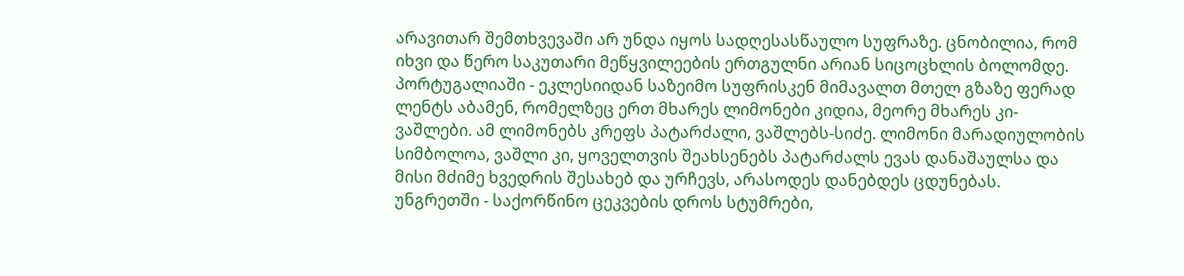არავითარ შემთხვევაში არ უნდა იყოს სადღესასწაულო სუფრაზე. ცნობილია, რომ იხვი და წერო საკუთარი მეწყვილეების ერთგულნი არიან სიცოცხლის ბოლომდე.
პორტუგალიაში - ეკლესიიდან საზეიმო სუფრისკენ მიმავალთ მთელ გზაზე ფერად ლენტს აბამენ, რომელზეც ერთ მხარეს ლიმონები კიდია, მეორე მხარეს კი- ვაშლები. ამ ლიმონებს კრეფს პატარძალი, ვაშლებს-სიძე. ლიმონი მარადიულობის სიმბოლოა, ვაშლი კი, ყოველთვის შეახსენებს პატარძალს ევას დანაშაულსა და მისი მძიმე ხვედრის შესახებ და ურჩევს, არასოდეს დანებდეს ცდუნებას.
უნგრეთში - საქორწინო ცეკვების დროს სტუმრები,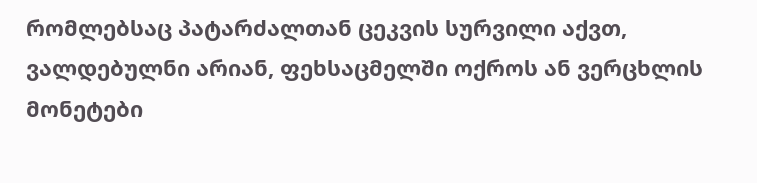რომლებსაც პატარძალთან ცეკვის სურვილი აქვთ, ვალდებულნი არიან, ფეხსაცმელში ოქროს ან ვერცხლის მონეტები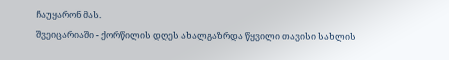ჩაუყარონ მას.
შვეიცარიაში - ქორწილის დღეს ახალგაზრდა წყვილი თავისი სახლის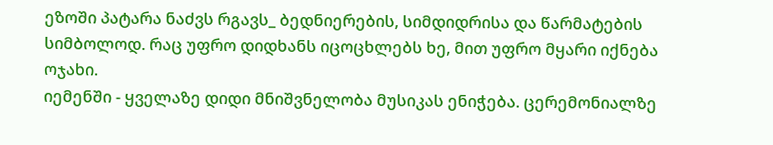ეზოში პატარა ნაძვს რგავს_ ბედნიერების, სიმდიდრისა და წარმატების სიმბოლოდ. რაც უფრო დიდხანს იცოცხლებს ხე, მით უფრო მყარი იქნება ოჯახი.
იემენში - ყველაზე დიდი მნიშვნელობა მუსიკას ენიჭება. ცერემონიალზე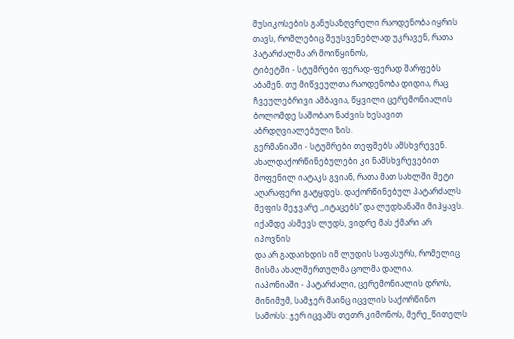მუსიკოსების განუსაზღვრელი რაოდენობა იყრის თავს, რომლებიც შეუსვენებლად უკრავენ, რათა პატარძალმა არ მოიწყინოს,
ტიბეტში - სტუმრები ფერად-ფერად შარფებს აბამენ. თუ მიწვეულთა რაოდენობა დიდია, რაც ჩვეულებრივი ამბავია, წყვილი ცერემონიალის ბოლომდე საშობაო ნაძვის ხესავით აბრდღვიალებული ზის.
გერმანიაში - სტუმრები თეფშებს ამსხვრევენ. ახალდაქორწინებულები კი ნამსხვრევებით მოფენილ იატაკს გვიან, რათა მათ სახლში მეტი აღარაფერი გატყდეს. დაქორწინებულ პატარძალს მეფის მეჯვარე ,,იტაცებს’’ და ლუდხანაში მიჰყავს. იქამდე ასმევს ლუდს, ვიდრე მას ქმარი არ იპოვნის
და არ გადაიხდის იმ ლუდის საფასურს, რომელიც მისმა ახალშერთულმა ცოლმა დალია.
იაპონიაში - პატარძალი, ცერემონიალის დროს, მინიმუმ, სამჯერ მაინც იცვლის საქორწინო სამოსს: ჯერ იცვამს თეთრ კიმონოს, მერე_წითელს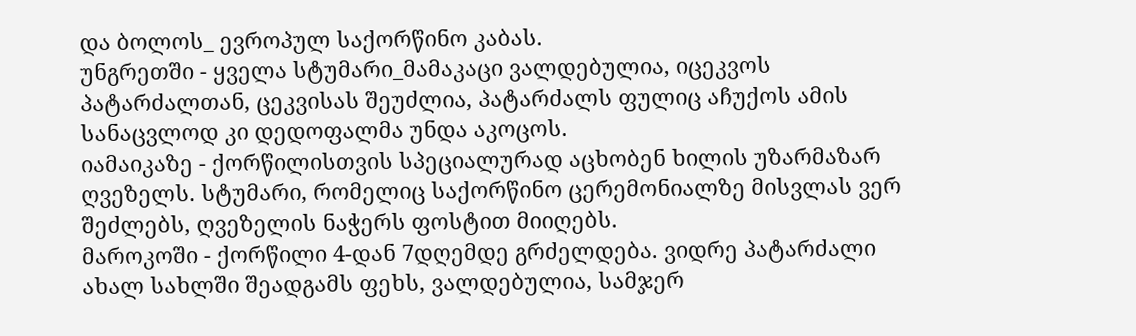და ბოლოს_ ევროპულ საქორწინო კაბას.
უნგრეთში - ყველა სტუმარი_მამაკაცი ვალდებულია, იცეკვოს პატარძალთან, ცეკვისას შეუძლია, პატარძალს ფულიც აჩუქოს ამის სანაცვლოდ კი დედოფალმა უნდა აკოცოს.
იამაიკაზე - ქორწილისთვის სპეციალურად აცხობენ ხილის უზარმაზარ ღვეზელს. სტუმარი, რომელიც საქორწინო ცერემონიალზე მისვლას ვერ შეძლებს, ღვეზელის ნაჭერს ფოსტით მიიღებს.
მაროკოში - ქორწილი 4-დან 7დღემდე გრძელდება. ვიდრე პატარძალი ახალ სახლში შეადგამს ფეხს, ვალდებულია, სამჯერ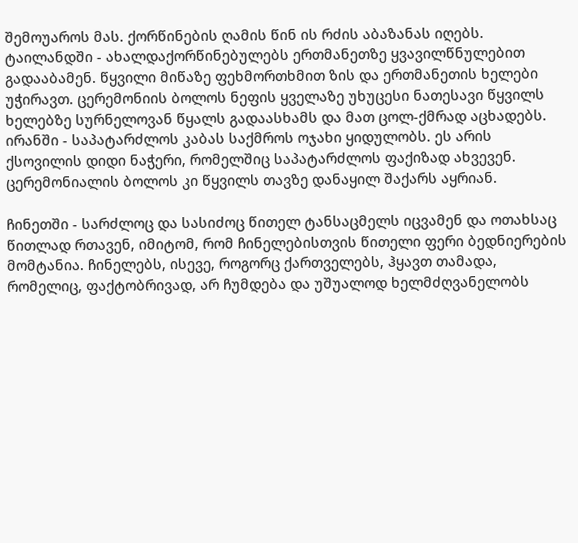შემოუაროს მას. ქორწინების ღამის წინ ის რძის აბაზანას იღებს.
ტაილანდში - ახალდაქორწინებულებს ერთმანეთზე ყვავილწნულებით გადააბამენ. წყვილი მიწაზე ფეხმორთხმით ზის და ერთმანეთის ხელები უჭირავთ. ცერემონიის ბოლოს ნეფის ყველაზე უხუცესი ნათესავი წყვილს ხელებზე სურნელოვან წყალს გადაასხამს და მათ ცოლ-ქმრად აცხადებს.
ირანში - საპატარძლოს კაბას საქმროს ოჯახი ყიდულობს. ეს არის ქსოვილის დიდი ნაჭერი, რომელშიც საპატარძლოს ფაქიზად ახვევენ. ცერემონიალის ბოლოს კი წყვილს თავზე დანაყილ შაქარს აყრიან.

ჩინეთში - სარძლოც და სასიძოც წითელ ტანსაცმელს იცვამენ და ოთახსაც წითლად რთავენ, იმიტომ, რომ ჩინელებისთვის წითელი ფერი ბედნიერების მომტანია. ჩინელებს, ისევე, როგორც ქართველებს, ჰყავთ თამადა, რომელიც, ფაქტობრივად, არ ჩუმდება და უშუალოდ ხელმძღვანელობს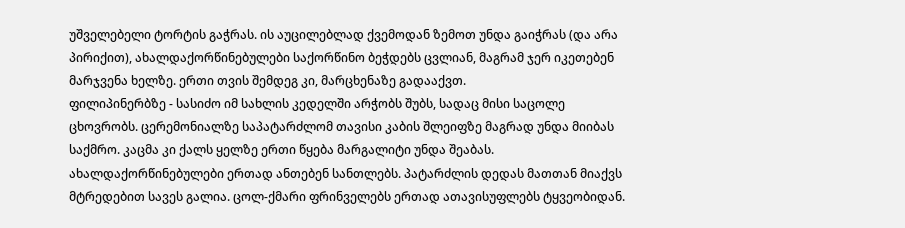უშველებელი ტორტის გაჭრას. ის აუცილებლად ქვემოდან ზემოთ უნდა გაიჭრას (და არა პირიქით), ახალდაქორწინებულები საქორწინო ბეჭდებს ცვლიან, მაგრამ ჯერ იკეთებენ მარჯვენა ხელზე. ერთი თვის შემდეგ კი, მარცხენაზე გადააქვთ.
ფილიპინერბზე - სასიძო იმ სახლის კედელში არჭობს შუბს, სადაც მისი საცოლე ცხოვრობს. ცერემონიალზე საპატარძლომ თავისი კაბის შლეიფზე მაგრად უნდა მიიბას საქმრო. კაცმა კი ქალს ყელზე ერთი წყება მარგალიტი უნდა შეაბას. ახალდაქორწინებულები ერთად ანთებენ სანთლებს. პატარძლის დედას მათთან მიაქვს მტრედებით სავეს გალია. ცოლ-ქმარი ფრინველებს ერთად ათავისუფლებს ტყვეობიდან.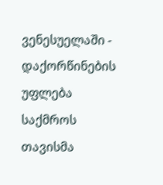ვენესუელაში - დაქორწინების უფლება საქმროს თავისმა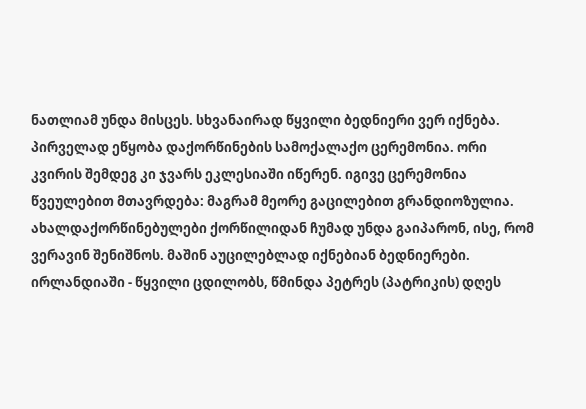ნათლიამ უნდა მისცეს. სხვანაირად წყვილი ბედნიერი ვერ იქნება. პირველად ეწყობა დაქორწინების სამოქალაქო ცერემონია. ორი კვირის შემდეგ კი ჯვარს ეკლესიაში იწერენ. იგივე ცერემონია წვეულებით მთავრდება: მაგრამ მეორე გაცილებით გრანდიოზულია. ახალდაქორწინებულები ქორწილიდან ჩუმად უნდა გაიპარონ, ისე, რომ ვერავინ შენიშნოს. მაშინ აუცილებლად იქნებიან ბედნიერები.
ირლანდიაში - წყვილი ცდილობს, წმინდა პეტრეს (პატრიკის) დღეს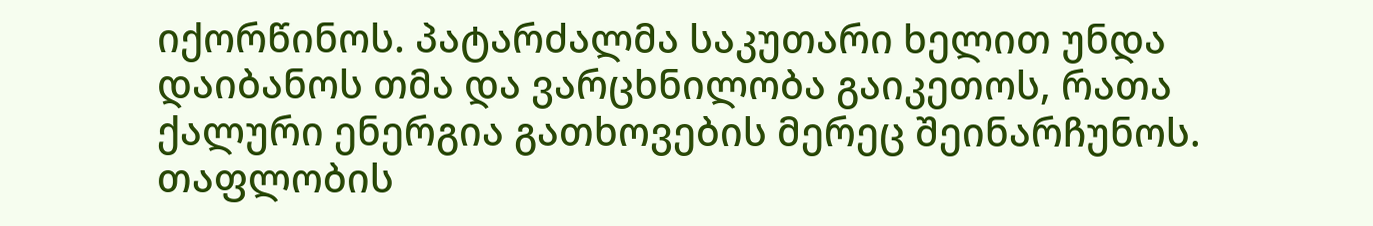იქორწინოს. პატარძალმა საკუთარი ხელით უნდა დაიბანოს თმა და ვარცხნილობა გაიკეთოს, რათა ქალური ენერგია გათხოვების მერეც შეინარჩუნოს.
თაფლობის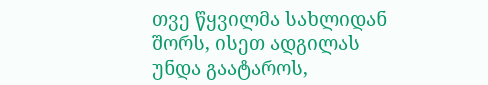თვე წყვილმა სახლიდან შორს, ისეთ ადგილას უნდა გაატაროს,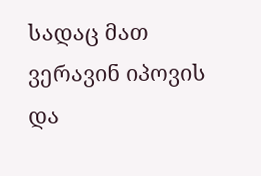სადაც მათ ვერავინ იპოვის და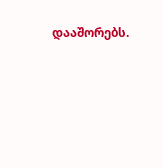დააშორებს.